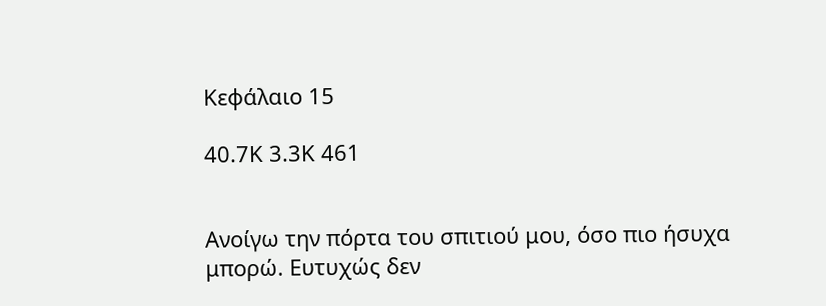Κεφάλαιο 15

40.7K 3.3K 461


Ανοίγω την πόρτα του σπιτιού μου, όσο πιο ήσυχα μπορώ. Ευτυχώς δεν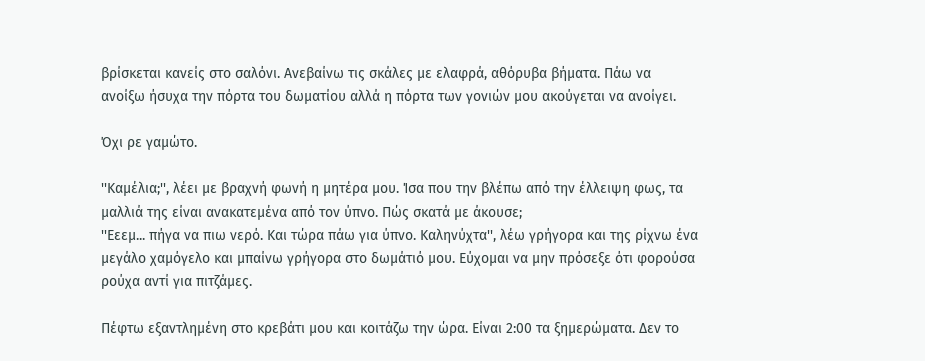βρίσκεται κανείς στο σαλόνι. Ανεβαίνω τις σκάλες με ελαφρά, αθόρυβα βήματα. Πάω να ανοίξω ήσυχα την πόρτα του δωματίου αλλά η πόρτα των γονιών μου ακούγεται να ανοίγει.

Όχι ρε γαμώτο.

''Καμέλια;'', λέει με βραχνή φωνή η μητέρα μου. Ίσα που την βλέπω από την έλλειψη φως, τα μαλλιά της είναι ανακατεμένα από τον ύπνο. Πώς σκατά με άκουσε;
''Εεεμ... πήγα να πιω νερό. Και τώρα πάω για ύπνο. Καληνύχτα'', λέω γρήγορα και της ρίχνω ένα μεγάλο χαμόγελο και μπαίνω γρήγορα στο δωμάτιό μου. Εύχομαι να μην πρόσεξε ότι φορούσα ρούχα αντί για πιτζάμες.

Πέφτω εξαντλημένη στο κρεβάτι μου και κοιτάζω την ώρα. Είναι 2:00 τα ξημερώματα. Δεν το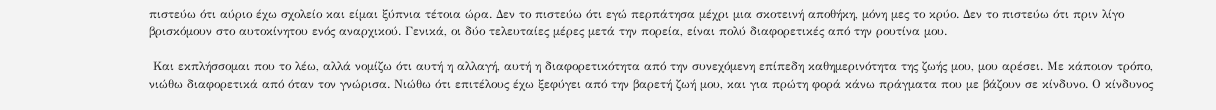πιστεύω ότι αύριο έχω σχολείο και είμαι ξύπνια τέτοια ώρα. Δεν το πιστεύω ότι εγώ περπάτησα μέχρι μια σκοτεινή αποθήκη, μόνη μες το κρύο. Δεν το πιστεύω ότι πριν λίγο βρισκόμουν στο αυτοκίνητου ενός αναρχικού. Γενικά, οι δύο τελευταίες μέρες μετά την πορεία, είναι πολύ διαφορετικές από την ρουτίνα μου.

 Και εκπλήσσομαι που το λέω, αλλά νομίζω ότι αυτή η αλλαγή, αυτή η διαφορετικότητα από την συνεχόμενη επίπεδη καθημερινότητα της ζωής μου, μου αρέσει. Με κάποιον τρόπο, νιώθω διαφορετικά από όταν τον γνώρισα. Νιώθω ότι επιτέλους έχω ξεφύγει από την βαρετή ζωή μου, και για πρώτη φορά κάνω πράγματα που με βάζουν σε κίνδυνο. Ο κίνδυνος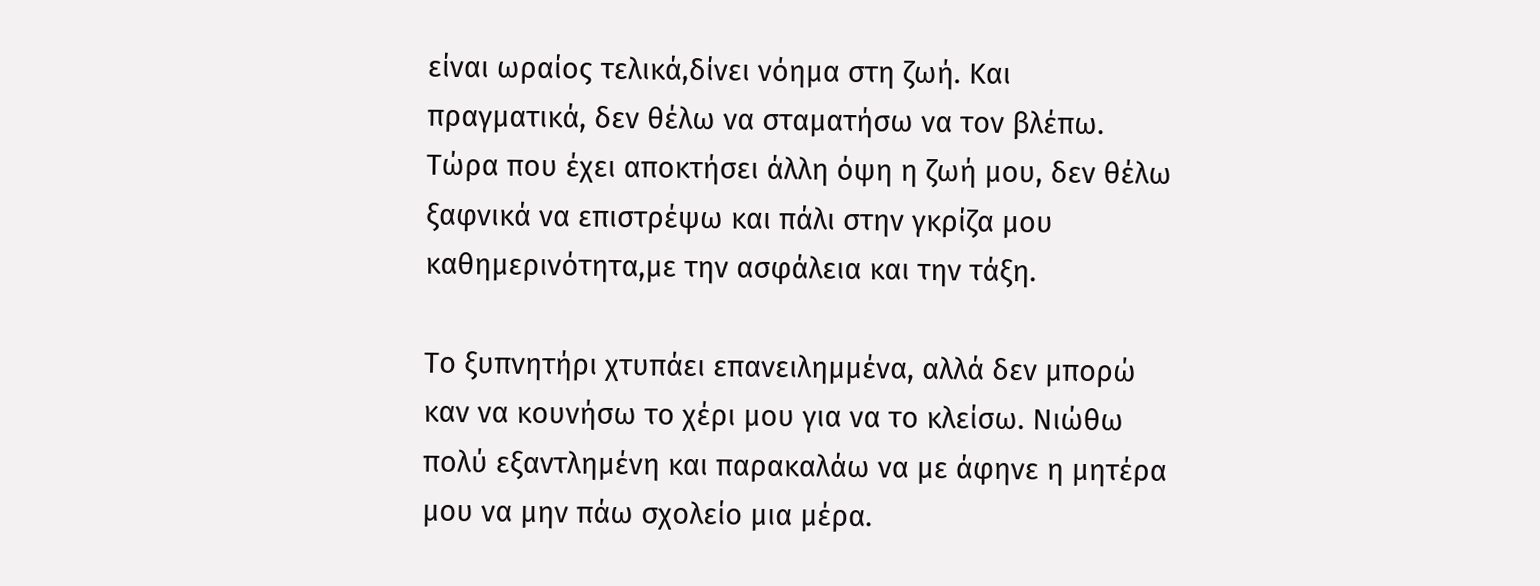είναι ωραίος τελικά,δίνει νόημα στη ζωή. Και πραγματικά, δεν θέλω να σταματήσω να τον βλέπω. Τώρα που έχει αποκτήσει άλλη όψη η ζωή μου, δεν θέλω ξαφνικά να επιστρέψω και πάλι στην γκρίζα μου καθημερινότητα,με την ασφάλεια και την τάξη.

Το ξυπνητήρι χτυπάει επανειλημμένα, αλλά δεν μπορώ καν να κουνήσω το χέρι μου για να το κλείσω. Νιώθω πολύ εξαντλημένη και παρακαλάω να με άφηνε η μητέρα μου να μην πάω σχολείο μια μέρα.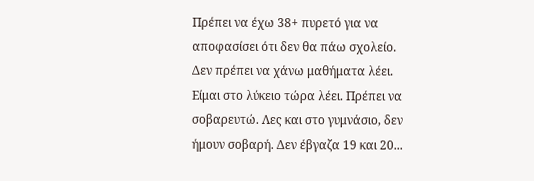Πρέπει να έχω 38+ πυρετό για να αποφασίσει ότι δεν θα πάω σχολείο. Δεν πρέπει να χάνω μαθήματα λέει. Είμαι στο λύκειο τώρα λέει. Πρέπει να σοβαρευτώ. Λες και στο γυμνάσιο, δεν ήμουν σοβαρή. Δεν έβγαζα 19 και 20...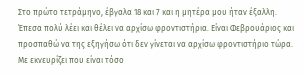Στο πρώτο τετράμηνο, έβγαλα 18 και 7 και η μητέρα μου ήταν έξαλλη. Έπεσα πολύ λέει και θέλει να αρχίσω φροντιστήρια. Είναι Φεβρουάριος και προσπαθώ να της εξηγήσω ότι δεν γίνεται να αρχίσω φροντιστήριο τώρα. Με εκνευρίζει που είναι τόσο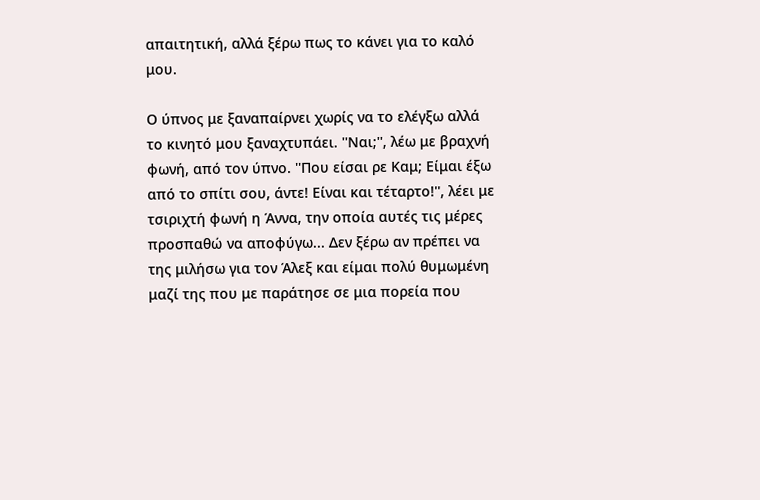απαιτητική, αλλά ξέρω πως το κάνει για το καλό μου.

Ο ύπνος με ξαναπαίρνει χωρίς να το ελέγξω αλλά το κινητό μου ξαναχτυπάει. ''Ναι;'', λέω με βραχνή φωνή, από τον ύπνο. ''Που είσαι ρε Καμ; Είμαι έξω από το σπίτι σου, άντε! Είναι και τέταρτο!'', λέει με τσιριχτή φωνή η Άννα, την οποία αυτές τις μέρες προσπαθώ να αποφύγω... Δεν ξέρω αν πρέπει να της μιλήσω για τον Άλεξ και είμαι πολύ θυμωμένη μαζί της που με παράτησε σε μια πορεία που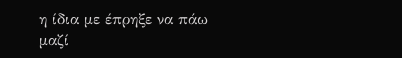η ίδια με έπρηξε να πάω μαζί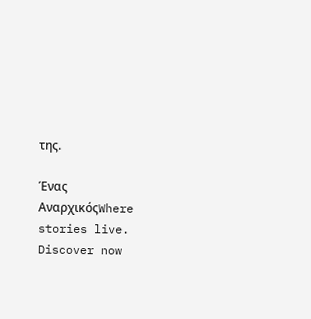της.

Ένας ΑναρχικόςWhere stories live. Discover now